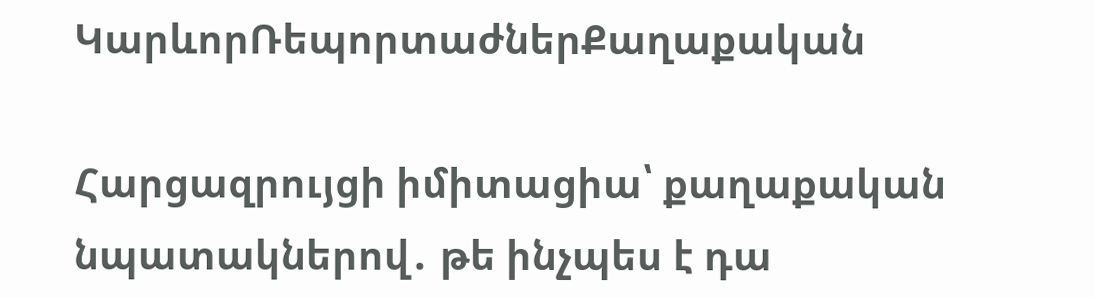ԿարևորՌեպորտաժներՔաղաքական

Հարցազրույցի իմիտացիա՝ քաղաքական նպատակներով․ թե ինչպես է դա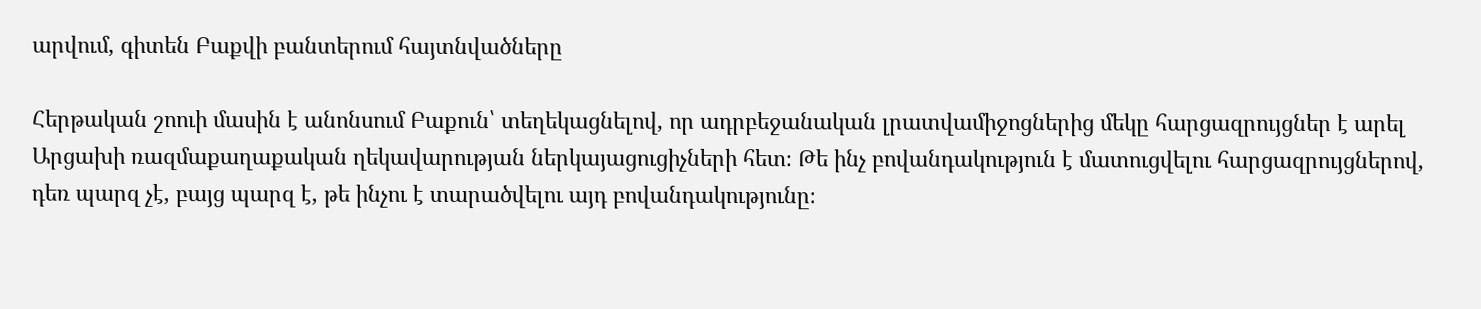արվում, գիտեն Բաքվի բանտերում հայտնվածները

Հերթական շոուի մասին է անոնսում Բաքուն՝ տեղեկացնելով, որ ադրբեջանական լրատվամիջոցներից մեկը հարցազրույցներ է արել Արցախի ռազմաքաղաքական ղեկավարության ներկայացուցիչների հետ։ Թե ինչ բովանդակություն է մատուցվելու հարցազրույցներով, դեռ պարզ չէ, բայց պարզ է, թե ինչու է տարածվելու այդ բովանդակությունը։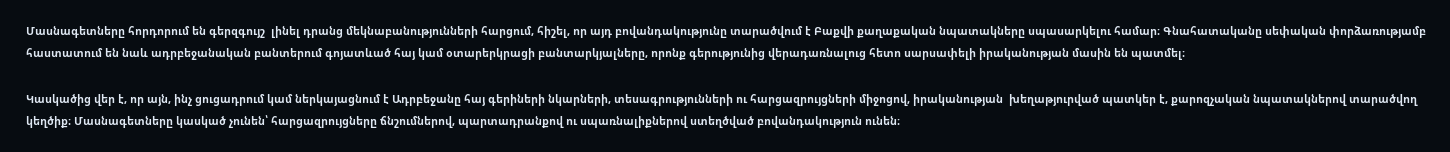Մասնագետները հորդորում են գերզգույշ  լինել դրանց մեկնաբանությունների հարցում, հիշել, որ այդ բովանդակությունը տարածվում է Բաքվի քաղաքական նպատակները սպասարկելու համար։ Գնահատականը սեփական փորձառությամբ հաստատում են նաև ադրբեջանական բանտերում գոյատևած հայ կամ օտարերկրացի բանտարկյալները, որոնք գերությունից վերադառնալուց հետո սարսափելի իրականության մասին են պատմել։

Կասկածից վեր է, որ այն, ինչ ցուցադրում կամ ներկայացնում է Ադրբեջանը հայ գերիների նկարների, տեսագրությունների ու հարցազրույցների միջոցով, իրականության  խեղաթյուրված պատկեր է, քարոզչական նպատակներով տարածվող կեղծիք։ Մասնագետները կասկած չունեն՝ հարցազրույցները ճնշումներով, պարտադրանքով ու սպառնալիքներով ստեղծված բովանդակություն ունեն։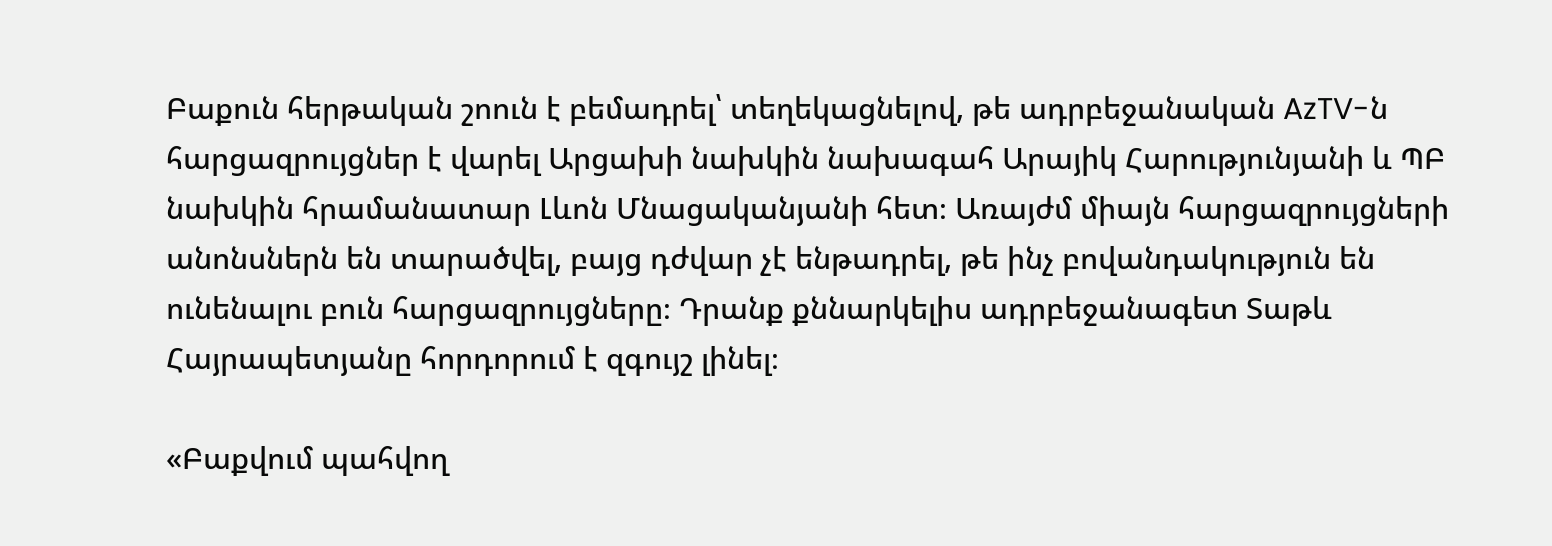Բաքուն հերթական շոուն է բեմադրել՝ տեղեկացնելով, թե ադրբեջանական AzTV-ն հարցազրույցներ է վարել Արցախի նախկին նախագահ Արայիկ Հարությունյանի և ՊԲ նախկին հրամանատար Լևոն Մնացականյանի հետ։ Առայժմ միայն հարցազրույցների անոնսներն են տարածվել, բայց դժվար չէ ենթադրել, թե ինչ բովանդակություն են ունենալու բուն հարցազրույցները։ Դրանք քննարկելիս ադրբեջանագետ Տաթև Հայրապետյանը հորդորում է զգույշ լինել։

«Բաքվում պահվող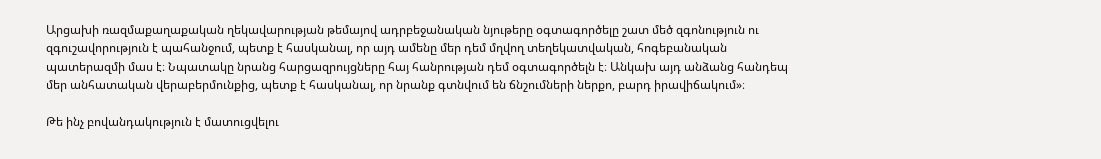Արցախի ռազմաքաղաքական ղեկավարության թեմայով ադրբեջանական նյութերը օգտագործելը շատ մեծ զգոնություն ու զգուշավորություն է պահանջում, պետք է հասկանալ, որ այդ ամենը մեր դեմ մղվող տեղեկատվական, հոգեբանական պատերազմի մաս է։ Նպատակը նրանց հարցազրույցները հայ հանրության դեմ օգտագործելն է։ Անկախ այդ անձանց հանդեպ մեր անհատական վերաբերմունքից, պետք է հասկանալ, որ նրանք գտնվում են ճնշումների ներքո, բարդ իրավիճակում»։

Թե ինչ բովանդակություն է մատուցվելու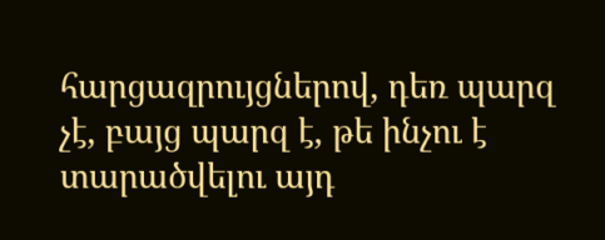հարցազրույցներով, դեռ պարզ չէ, բայց պարզ է, թե ինչու է տարածվելու այդ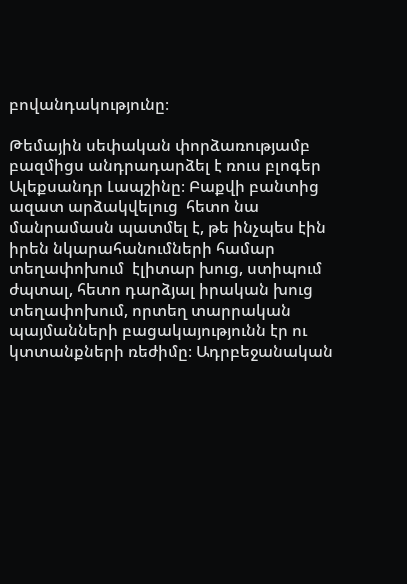բովանդակությունը։

Թեմային սեփական փորձառությամբ բազմիցս անդրադարձել է ռուս բլոգեր Ալեքսանդր Լապշինը։ Բաքվի բանտից ազատ արձակվելուց  հետո նա մանրամասն պատմել է, թե ինչպես էին իրեն նկարահանումների համար տեղափոխում  էլիտար խուց, ստիպում ժպտալ, հետո դարձյալ իրական խուց տեղափոխում, որտեղ տարրական պայմանների բացակայությունն էր ու կտտանքների ռեժիմը։ Ադրբեջանական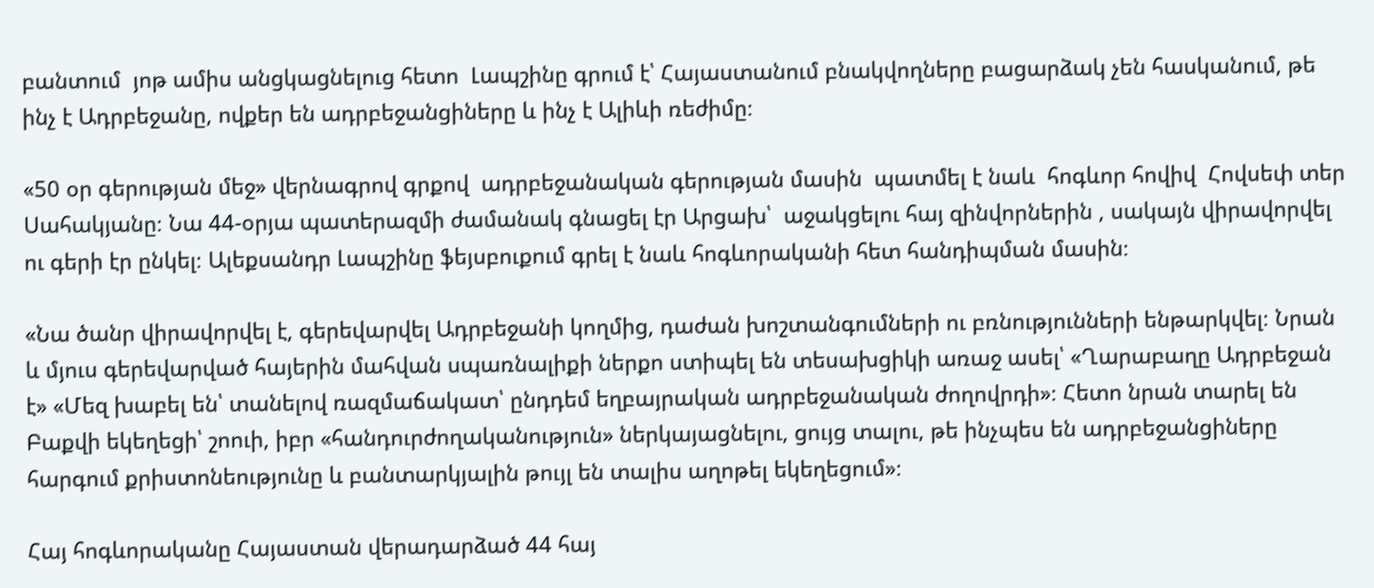բանտում  յոթ ամիս անցկացնելուց հետո  Լապշինը գրում է՝ Հայաստանում բնակվողները բացարձակ չեն հասկանում, թե ինչ է Ադրբեջանը, ովքեր են ադրբեջանցիները և ինչ է Ալիևի ռեժիմը։

«50 օր գերության մեջ» վերնագրով գրքով  ադրբեջանական գերության մասին  պատմել է նաև  հոգևոր հովիվ  Հովսեփ տեր Սահակյանը։ Նա 44-օրյա պատերազմի ժամանակ գնացել էր Արցախ՝  աջակցելու հայ զինվորներին , սակայն վիրավորվել ու գերի էր ընկել։ Ալեքսանդր Լապշինը ֆեյսբուքում գրել է նաև հոգևորականի հետ հանդիպման մասին։

«Նա ծանր վիրավորվել է, գերեվարվել Ադրբեջանի կողմից, դաժան խոշտանգումների ու բռնությունների ենթարկվել։ Նրան և մյուս գերեվարված հայերին մահվան սպառնալիքի ներքո ստիպել են տեսախցիկի առաջ ասել՝ «Ղարաբաղը Ադրբեջան է» «Մեզ խաբել են՝ տանելով ռազմաճակատ՝ ընդդեմ եղբայրական ադրբեջանական ժողովրդի»։ Հետո նրան տարել են Բաքվի եկեղեցի՝ շոուի, իբր «հանդուրժողականություն» ներկայացնելու, ցույց տալու, թե ինչպես են ադրբեջանցիները հարգում քրիստոնեությունը և բանտարկյալին թույլ են տալիս աղոթել եկեղեցում»։

Հայ հոգևորականը Հայաստան վերադարձած 44 հայ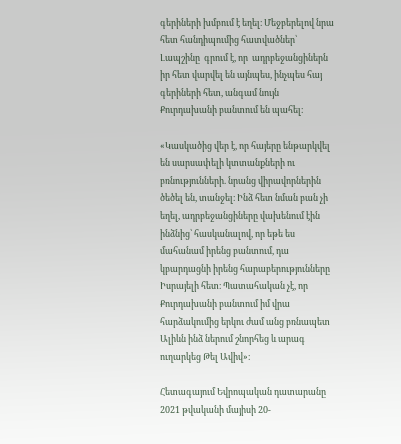գերիների խմբում է եղել։ Մեջբերելով նրա հետ հանդիպումից հատվածներ՝ Լապշինը  գրում է, որ  ադրբեջանցիներն իր հետ վարվել են այնպես, ինչպես հայ գերիների հետ, անգամ նույն Քուրդախանի բանտում են պահել։

«Կասկածից վեր է, որ հայերը ենթարկվել են սարսափելի կտտանքների ու բռնությունների. նրանց վիրավորներին ծեծել են, տանջել։ Ինձ հետ նման բան չի եղել, ադրբեջանցիները վախենում էին ինձնից՝ հասկանալով, որ եթե ես մահանամ իրենց բանտում, դա կբարդացնի իրենց հարաբերությունները Իսրայելի հետ։ Պատահական չէ, որ Քուրդախանի բանտում իմ վրա հարձակումից երկու ժամ անց բռնապետ Ալիևն ինձ ներում շնորհեց և արագ ուղարկեց Թել Ավիվ»։

Հետագայում Եվրոպական դատարանը 2021 թվականի մայիսի 20-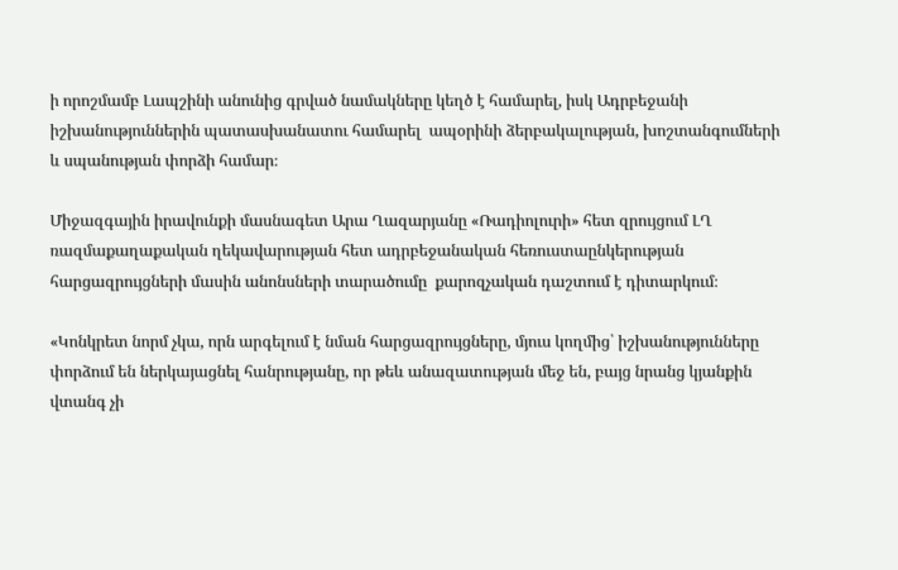ի որոշմամբ Լապշինի անունից գրված նամակները կեղծ է համարել, իսկ Ադրբեջանի իշխանություններին պատասխանատու համարել  ապօրինի ձերբակալության, խոշտանգումների և սպանության փորձի համար։

Միջազգային իրավունքի մասնագետ Արա Ղազարյանը «Ռադիոլուրի» հետ զրույցում ԼՂ ռազմաքաղաքական ղեկավարության հետ ադրբեջանական հեռուստաընկերության հարցազրույցների մասին անոնսների տարածումը  քարոզչական դաշտում է դիտարկում։

«Կոնկրետ նորմ չկա, որն արգելում է նման հարցազրույցները, մյուս կողմից՝ իշխանությունները փորձում են ներկայացնել հանրությանը, որ թեև անազատության մեջ են, բայց նրանց կյանքին վտանգ չի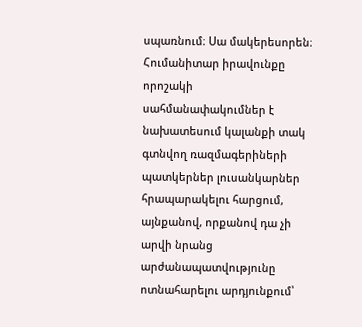սպառնում։ Սա մակերեսորեն։ Հումանիտար իրավունքը որոշակի սահմանափակումներ է նախատեսում կալանքի տակ գտնվող ռազմագերիների պատկերներ լուսանկարներ հրապարակելու հարցում, այնքանով, որքանով դա չի արվի նրանց արժանապատվությունը ոտնահարելու արդյունքում՝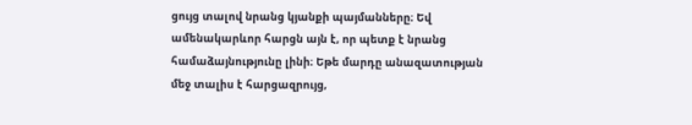ցույց տալով նրանց կյանքի պայմանները։ Եվ ամենակարևոր հարցն այն է, որ պետք է նրանց համաձայնությունը լինի։ Եթե մարդը անազատության մեջ տալիս է հարցազրույց,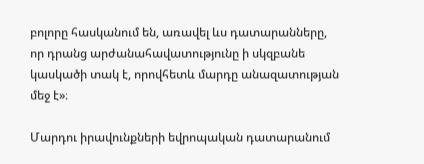բոլորը հասկանում են, առավել ևս դատարանները, որ դրանց արժանահավատությունը ի սկզբանե կասկածի տակ է, որովհետև մարդը անազատության մեջ է»։

Մարդու իրավունքների եվրոպական դատարանում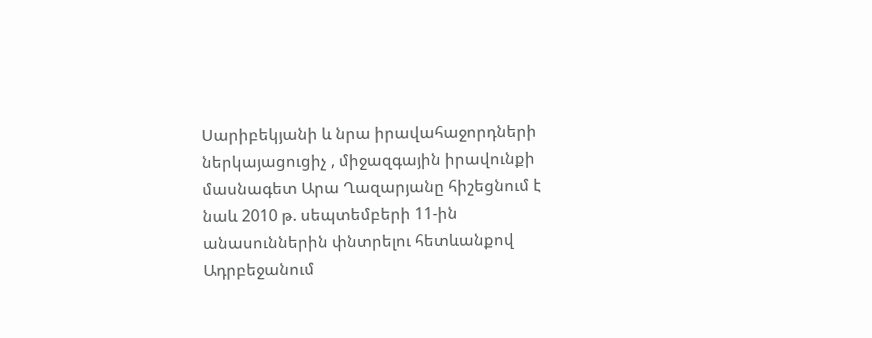Սարիբեկյանի և նրա իրավահաջորդների ներկայացուցիչ , միջազգային իրավունքի մասնագետ Արա Ղազարյանը հիշեցնում է նաև 2010 թ. սեպտեմբերի 11-ին անասուններին փնտրելու հետևանքով Ադրբեջանում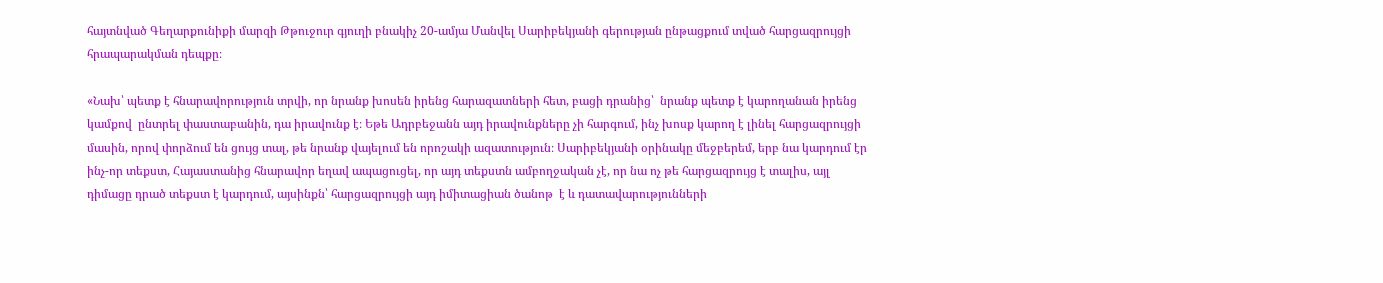հայտնված Գեղարքունիքի մարզի Թթուջուր գյուղի բնակիչ 20-ամյա Մանվել Սարիբեկյանի գերության ընթացքում տված հարցազրույցի հրապարակման դեպքը։

«Նախ՝ պետք է հնարավորություն տրվի, որ նրանք խոսեն իրենց հարազատների հետ, բացի դրանից՝  նրանք պետք է կարողանան իրենց կամքով  ընտրել փաստաբանին, դա իրավունք է։ Եթե Ադրբեջանն այդ իրավունքները չի հարգում, ինչ խոսք կարող է լինել հարցազրույցի մասին, որով փորձում են ցույց տալ, թե նրանք վայելում են որոշակի ազատություն։ Սարիբեկյանի օրինակը մեջբերեմ, երբ նա կարդում էր ինչ-որ տեքստ, Հայաստանից հնարավոր եղավ ապացուցել, որ այդ տեքստն ամբողջական չէ, որ նա ոչ թե հարցազրույց է տալիս, այլ դիմացը դրած տեքստ է կարդում, այսինքն՝ հարցազրույցի այդ իմիտացիան ծանոթ  է և դատավարությունների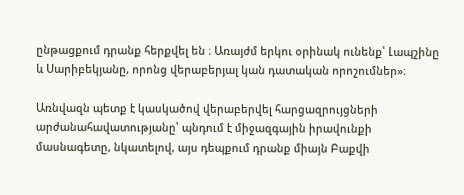ընթացքում դրանք հերքվել են ։ Առայժմ երկու օրինակ ունենք՝ Լապշինը և Սարիբեկյանը, որոնց վերաբերյալ կան դատական որոշումներ»։

Առնվազն պետք է կասկածով վերաբերվել հարցազրույցների արժանահավատությանը՝ պնդում է միջազգային իրավունքի մասնագետը, նկատելով, այս դեպքում դրանք միայն Բաքվի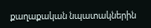քաղաքական նպատակներին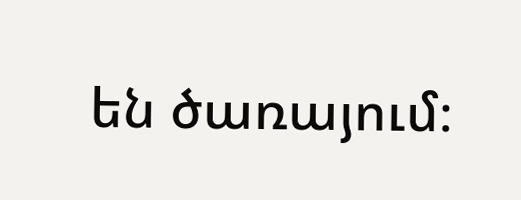են ծառայում։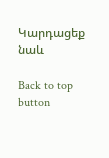Կարդացեք նաև

Back to top button